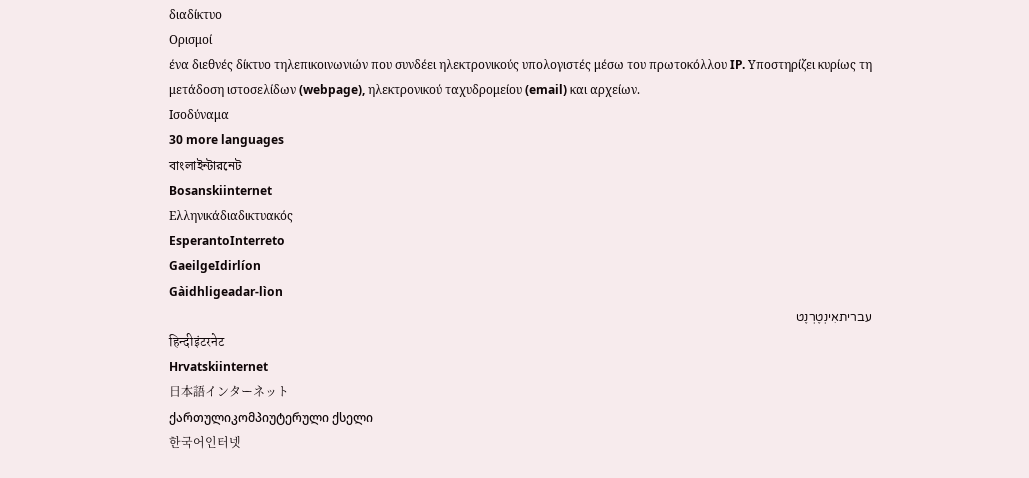διαδίκτυο
Ορισμοί
ένα διεθνές δίκτυο τηλεπικοινωνιών που συνδέει ηλεκτρονικούς υπολογιστές μέσω του πρωτοκόλλου IP. Υποστηρίζει κυρίως τη μετάδοση ιστοσελίδων (webpage), ηλεκτρονικού ταχυδρομείου (email) και αρχείων.
Ισοδύναμα
30 more languages
বাংলাইন্টারনেট
Bosanskiinternet
Ελληνικάδιαδικτυακός
EsperantoInterreto
GaeilgeIdirlíon
Gàidhligeadar-lìon
עבריתאִינְטֶרְנֶט
हिन्दीइंटरनेट
Hrvatskiinternet
日本語インターネット
ქართულიკომპიუტერული ქსელი
한국어인터넷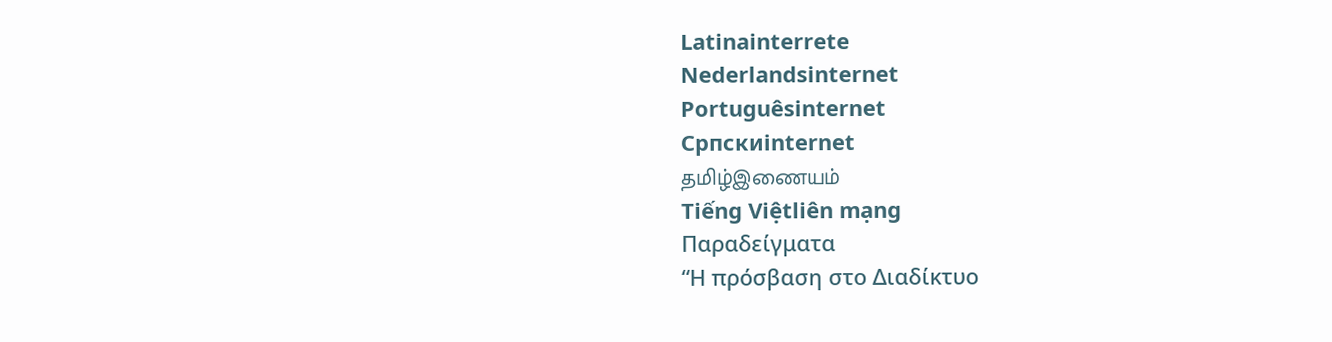Latinainterrete
Nederlandsinternet
Portuguêsinternet
Српскиinternet
தமிழ்இணையம்
Tiếng Việtliên mạng
Παραδείγματα
“Η πρόσβαση στο Διαδίκτυο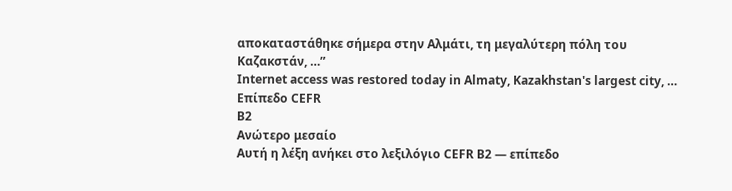αποκαταστάθηκε σήμερα στην Αλμάτι, τη μεγαλύτερη πόλη του Καζακστάν, …”
Internet access was restored today in Almaty, Kazakhstan's largest city, …
Επίπεδο CEFR
B2
Ανώτερο μεσαίο
Αυτή η λέξη ανήκει στο λεξιλόγιο CEFR B2 — επίπεδο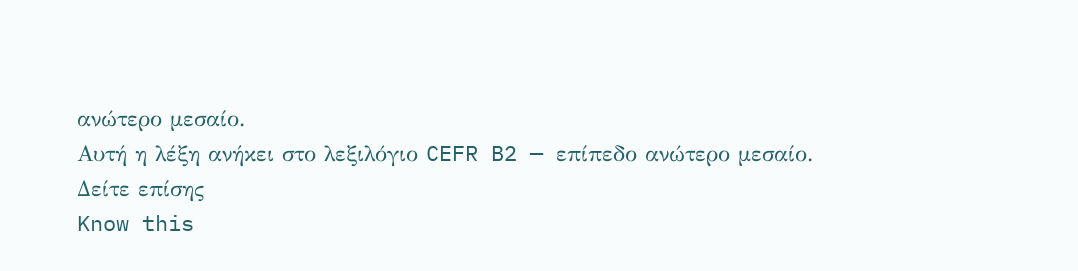ανώτερο μεσαίο.
Αυτή η λέξη ανήκει στο λεξιλόγιο CEFR B2 — επίπεδο ανώτερο μεσαίο.
Δείτε επίσης
Know this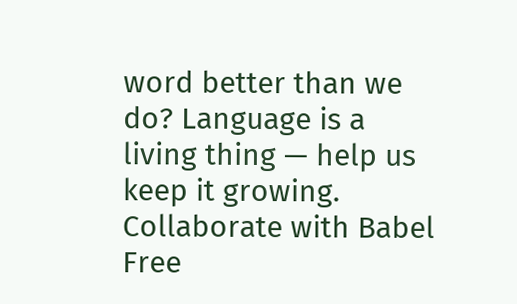word better than we do? Language is a living thing — help us keep it growing. Collaborate with Babel Free